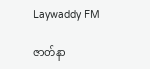Laywaddy FM

ဇာတ်နာ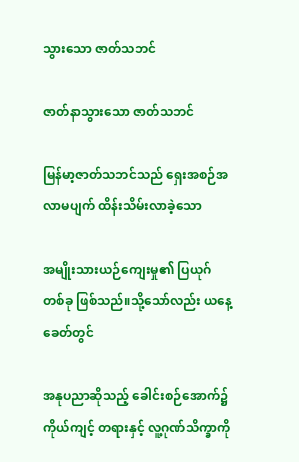သွားသော ဇာတ်သဘင်

ဇာတ်နာသွားသော ဇာတ်သဘင်

မြန်မာ့ဇာတ်သဘင်သည် ရှေးအစဉ်အလာမပျက် ထိန်းသိမ်းလာခဲ့သော

အမျိုးသားယဉ်ကျေးမှု၏ ပြယုဂ်တစ်ခု ဖြစ်သည်။သို့သော်လည်း ယနေ့ခေတ်တွင်

အနုပညာဆိုသည့် ခေါင်းစဉ်အောက်၌ ကိုယ်ကျင့် တရားနှင့် လူ့ဂုဏ်သိက္ခာကို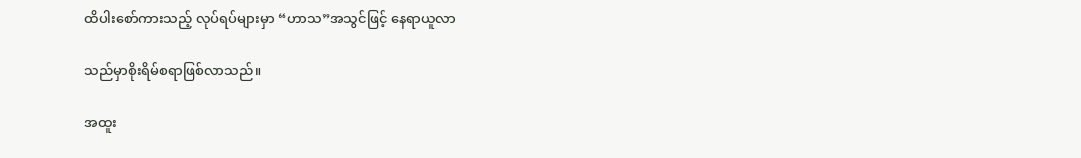ထိပါးစော်ကားသည့် လုပ်ရပ်များမှာ “ဟာသ”အသွင်ဖြင့် နေရာယူလာ

သည်မှာစိုးရိမ်စရာဖြစ်လာသည်။

အထူး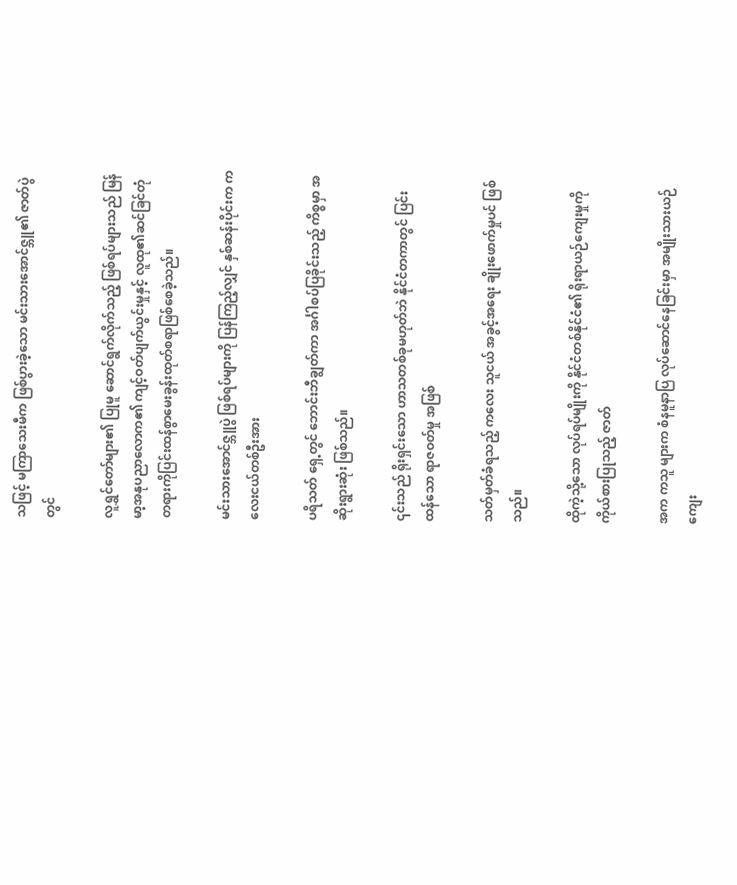သဖြင့် မကြာသေးမီက ဖြစ်ပွားခဲ့သော မင်းသားအောင်ဇ္ဘူ၏ ဇာတ်ပွဲတွင်

လူရွှင်တော်များ၏ ပြုမူ ဆောင်ရွက်လိုက်သည့် ဖြစ်ရပ်များသည် မြန်မာ့အနုပညာလောက၏ ကျင့်ဝတ်ပျက်ယွင်းမှုနှင့် လူထု၏ဆင်ခြင်တုံတရားကိုပြင်းထန်စွာမေးခွန်းထုတ်စရာဖြစ်စေခဲ့သည်။

မင်းသားအောင်ဇ္ဘူပွဲ ဖြစ်ရပ်များကို ပြန်ကြည့်လျှင် နှစ်ဆန်းပိုင်းက ကလေးငယ်တစ်ဦးအား

ပရိသတ် ရှေ့တွင် ဘောင်းဘီချွတ်ကာ အင်္ဂါစပ်ပြခိုင်းသည့် ကိစ္စမှာ အဆိုးရွားဆုံး ဖြစ်သည်။

၎င်းသည် ရိုးရှင်းသော ဟာသတစ်ခုမဟုတ်ဘဲ နိုင်ငံတကာတွင် ပြင်းထန်သော ရာဇဝတ်မှု အဖြစ်

သတ်မှတ်ခံရသည့် ကလေး သူငယ် အခွင့်အရေး ချိုးဖောက်မှုပင် ဖြစ်သည်။

ထိုကဲ့သို့သော လုပ်ရပ်မျိုးကို နိုင်ငံတစ်နိုင်ငံ၏ ရိုးရာယဉ်ကျေးမှုကို ကိုယ်စားပြုသည့် ဇာတ်

အက ကသူ များက စံနမူနာပြ လုပ်ဆောင်နေခြင်းမှာ အမျိုးသားယဉ်ကျေး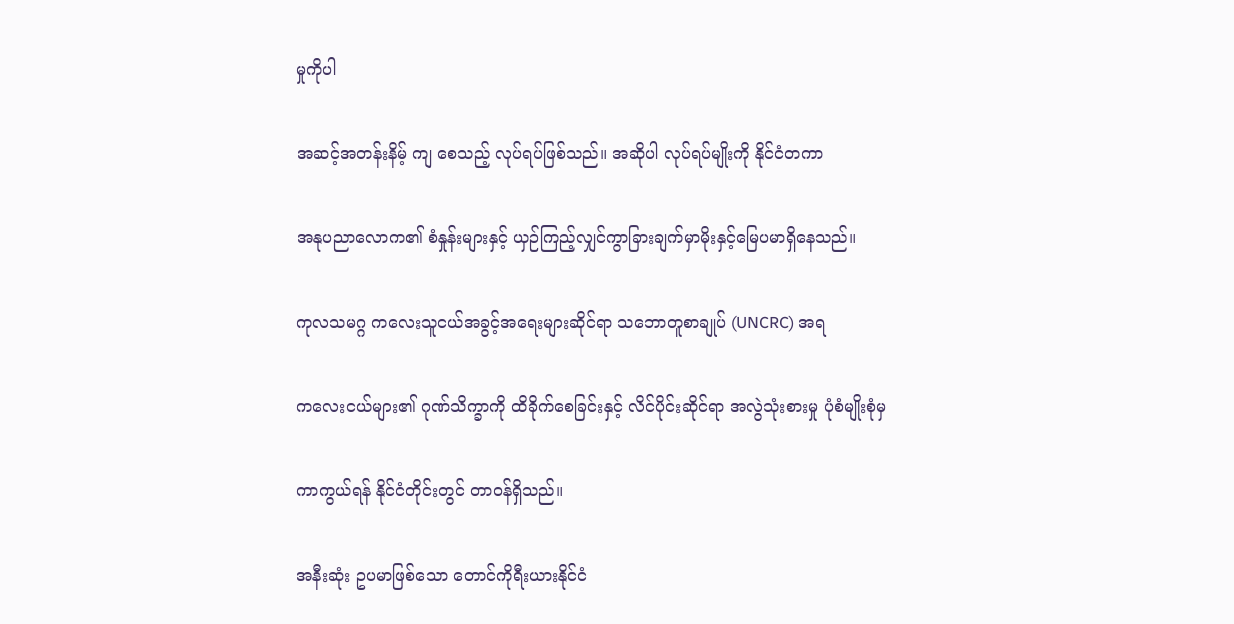မှုကိုပါ

အဆင့်အတန်းနိမ့် ကျ စေသည့် လုပ်ရပ်ဖြစ်သည်။ အဆိုပါ လုပ်ရပ်မျိုးကို နိုင်ငံတကာ

အနုပညာလောက၏ စံနှုန်းများနှင့် ယှဉ်ကြည့်လျှင်ကွာခြားချက်မှာမိုးနှင့်မြေပမာရှိနေသည်။

ကုလသမဂ္ဂ ကလေးသူငယ်အခွင့်အရေးများဆိုင်ရာ သဘောတူစာချုပ် (UNCRC) အရ

ကလေးငယ်များ၏ ဂုဏ်သိက္ခာကို ထိခိုက်စေခြင်းနှင့် လိင်ပိုင်းဆိုင်ရာ အလွဲသုံးစားမှု ပုံစံမျိုးစုံမှ

ကာကွယ်ရန် နိုင်ငံတိုင်းတွင် တာဝန်ရှိသည်။

အနီးဆုံး ဥပမာဖြစ်သော တောင်ကိုရီးယားနိုင်ငံ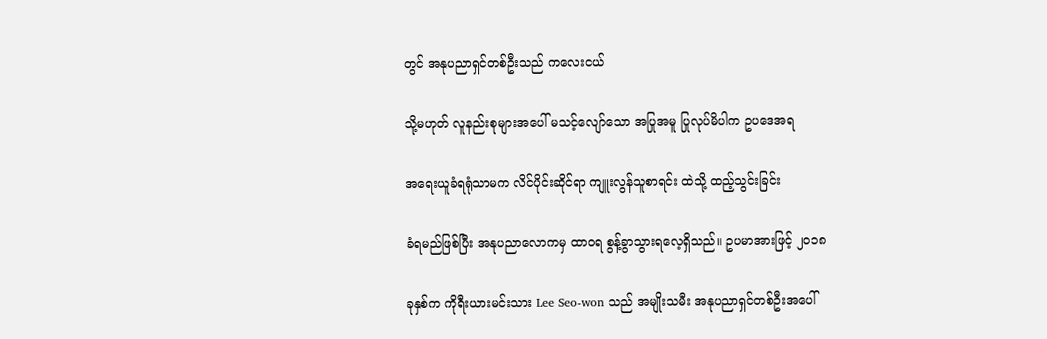တွင် အနုပညာရှင်တစ်ဦးသည် ကလေးငယ်

သို့မဟုတ် လူနည်းစုများအပေါ် မသင့်လျော်သော အပြုအမူ ပြုလုပ်မိပါက ဥပဒေအရ

အရေးယူခံရရုံသာမက လိင်ပိုင်းဆိုင်ရာ ကျူးလွန်သူစာရင်း ထဲသို့ ထည့်သွင်းခြင်း

ခံရမည်ဖြစ်ပြီး အနုပညာလောကမှ ထာဝရ စွန့်ခွာသွားရလေ့ရှိသည်။ ဥပမာအားဖြင့် ၂၀၁၈

ခုနှစ်က ကိုရီးယားမင်းသား Lee Seo-won သည် အမျိုးသမီး အနုပညာရှင်တစ်ဦးအပေါ်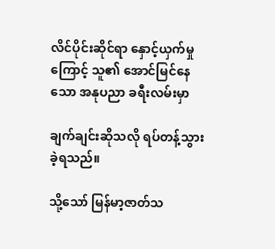လိင်ပိုင်းဆိုင်ရာ နှောင့်ယှက်မှုကြောင့် သူ၏ အောင်မြင်နေသော အနုပညာ ခရီးလမ်းမှာ

ချက်ချင်းဆိုသလို ရပ်တန့်သွားခဲ့ရသည်။

သို့သော် မြန်မာ့ဇာတ်သ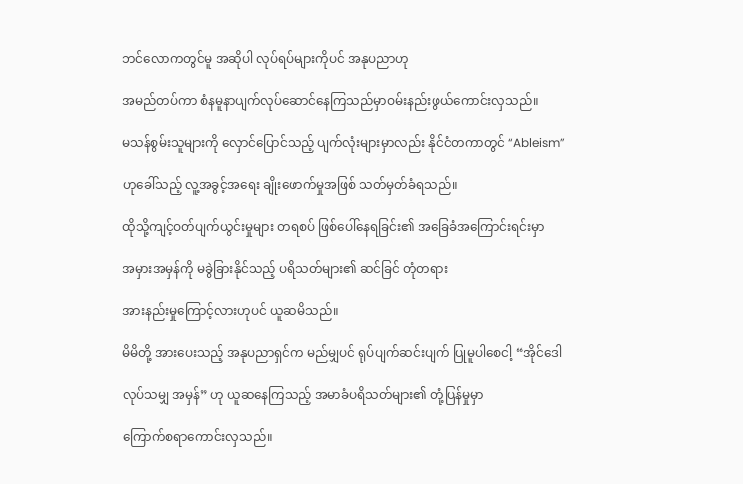ဘင်လောကတွင်မူ အဆိုပါ လုပ်ရပ်များကိုပင် အနုပညာဟု

အမည်တပ်ကာ စံနမူနာပျက်လုပ်ဆောင်နေကြသည်မှာဝမ်းနည်းဖွယ်ကောင်းလှသည်။

မသန်စွမ်းသူများကို လှောင်ပြောင်သည့် ပျက်လုံးများမှာလည်း နိုင်ငံတကာတွင် “Ableism”

ဟုခေါ်သည့် လူ့အခွင့်အရေး ချိုးဖောက်မှုအဖြစ် သတ်မှတ်ခံရသည်။

ထိုသို့ကျင့်ဝတ်ပျက်ယွင်းမှုများ တရစပ် ဖြစ်ပေါ်နေရခြင်း၏ အခြေခံအကြောင်းရင်းမှာ

အမှားအမှန်ကို မခွဲခြားနိုင်သည့် ပရိသတ်များ၏ ဆင်ခြင် တုံတရား

အားနည်းမှုကြောင့်လားဟုပင် ယူဆမိသည်။

မိမိတို့ အားပေးသည့် အနုပညာရှင်က မည်မျှပင် ရုပ်ပျက်ဆင်းပျက် ပြုမူပါစေငါ့ “အိုင်ဒေါ

လုပ်သမျှ အမှန်” ဟု ယူဆနေကြသည့် အမာခံပရိသတ်များ၏ တုံ့ပြန်မှုမှာ

ကြောက်စရာကောင်းလှသည်။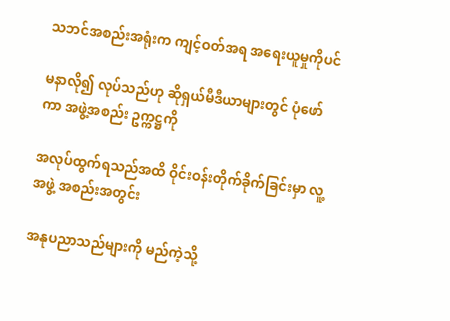သဘင်အစည်းအရုံးက ကျင့်ဝတ်အရ အရေးယူမှုကိုပင်

မနာလို၍ လုပ်သည်ဟု ဆိုရှယ်မီဒီယာများတွင် ပုံဖော်ကာ အဖွဲ့အစည်း ဥက္ကဋ္ဌကို

အလုပ်ထွက်ရသည်အထိ ဝိုင်းဝန်းတိုက်ခိုက်ခြင်းမှာ လူ့အဖွဲ့ အစည်းအတွင်း

အနုပညာသည်များကို မည်ကဲ့သို့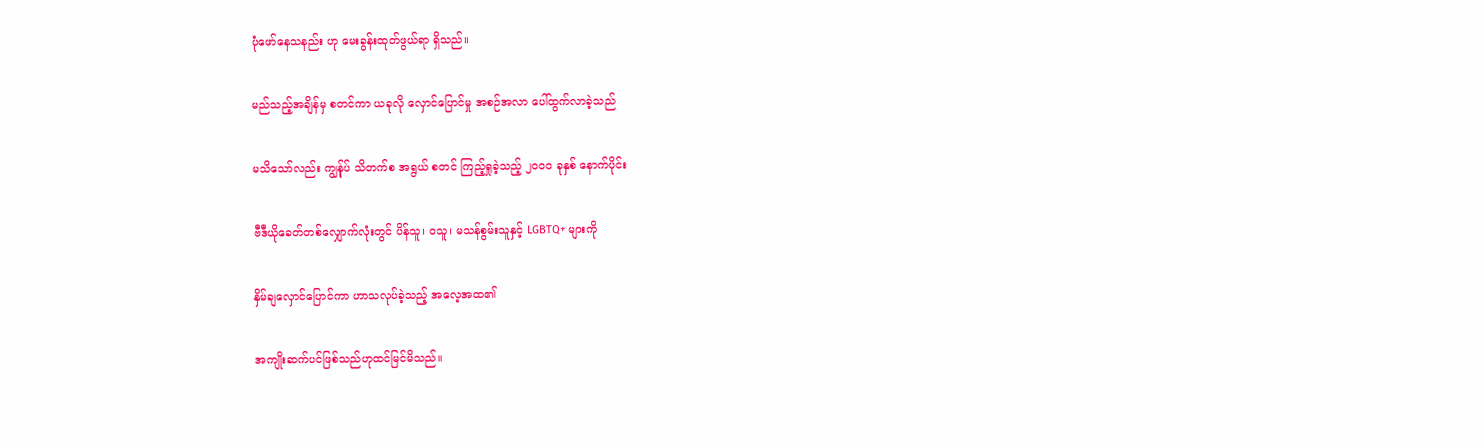ပုံဖော်နေသနည်း ဟု မေးခွန်းထုတ်ဖွယ်ရာ ရှိသည်။

မည်သည့်အချိန်မှ စတင်ကာ ယခုလို လှောင်ပြောင်မှု အစဉ်အလာ ပေါ်ထွက်လာခဲ့သည်

မသိသော်လည်း ကျွန်ုပ် သိတက်စ အရွယ် စတင် ကြည့်ရှုခဲ့သည့် ၂၀၀၀ ခုနှစ် နောက်ပိုင်း

ဗီဒီယိုခေတ်တစ်လျှောက်လုံးတွင် ပိန်သူ၊ ဝသူ၊ မသန်စွမ်းသူနှင့် LGBTQ+ များကို

နှိမ်ချလှောင်ပြောင်ကာ ဟာသလုပ်ခဲ့သည့် အလေ့အထ၏

အကျိုးဆက်ပင်ဖြစ်သည်ဟုထင်မြင်မိသည်။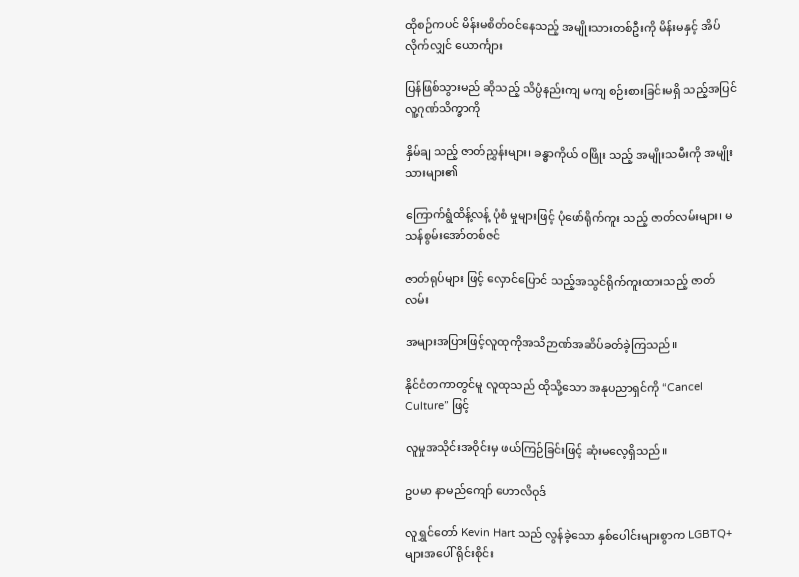ထိုစဉ်ကပင် မိန်းမစိတ်ဝင်နေသည့် အမျိုးသားတစ်ဦးကို မိန်းမနှင့် အိပ်လိုက်လျှင် ယောင်္ကျား

ပြန်ဖြစ်သွားမည် ဆိုသည့် သိပ္ပံနည်းကျ မကျ စဉ်းစားခြင်းမရှိ သည့်အပြင် လူ့ဂုဏ်သိက္ခာကို

နှိမ်ချ သည့် ဇာတ်ညွှန်းများ၊ ခန္ဓာကိုယ် ဝဖြိုး သည့် အမျိုးသမီးကို အမျိုးသားများ၏

ကြောက်ရွံထိန့်လန့် ပုံစံ မှုများဖြင့် ပုံဖော်ရိုက်ကူး သည့် ဇာတ်လမ်းများ၊ မသန်စွမ်းအော်တစ်ဇင်

ဇာတ်ရုပ်များ ဖြင့် လှောင်ပြောင် သည့်အသွင်ရိုက်ကူးထားသည့် ဇာတ်လမ်း

အများအပြားဖြင့်လူထုကိုအသိဉာဏ်အဆိပ်ခတ်ခဲ့ကြသည်။

နိုင်ငံတကာတွင်မူ လူထုသည် ထိုသို့သော အနုပညာရှင်ကို “Cancel Culture” ဖြင့်

လူမှုအသိုင်းအဝိုင်းမှ ဖယ်ကြဉ်ခြင်းဖြင့် ဆုံးမလေ့ရှိသည်။

ဥပမာ နာမည်ကျော် ဟောလိဝုဒ်

လူရွှင်တော် Kevin Hart သည် လွန်ခဲ့သော နှစ်ပေါင်းများစွာက LGBTQ+ များအပေါ် ရိုင်းစိုင်း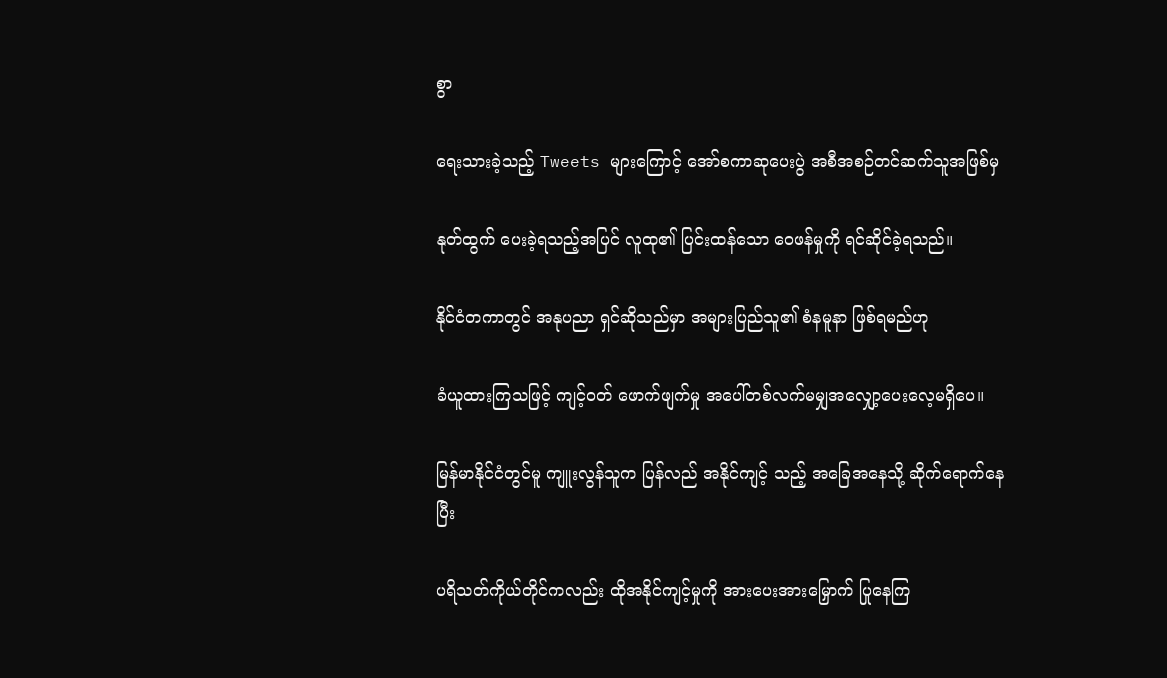စွာ

ရေးသားခဲ့သည့် Tweets များကြောင့် အော်စကာဆုပေးပွဲ အစီအစဉ်တင်ဆက်သူအဖြစ်မှ

နုတ်ထွက် ပေးခဲ့ရသည့်အပြင် လူထု၏ ပြင်းထန်သော ဝေဖန်မှုကို ရင်ဆိုင်ခဲ့ရသည်။

နိုင်ငံတကာတွင် အနုပညာ ရှင်ဆိုသည်မှာ အများပြည်သူ၏ စံနမူနာ ဖြစ်ရမည်ဟု

ခံယူထားကြသဖြင့် ကျင့်ဝတ် ဖောက်ဖျက်မှု အပေါ်တစ်လက်မမျှအလျှော့ပေးလေ့မရှိပေ။

မြန်မာနိုင်ငံတွင်မူ ကျူးလွန်သူက ပြန်လည် အနိုင်ကျင့် သည့် အခြေအနေသို့ ဆိုက်ရောက်နေပြီး

ပရိသတ်ကိုယ်တိုင်ကလည်း ထိုအနိုင်ကျင့်မှုကို အားပေးအားမြှောက် ပြုနေကြ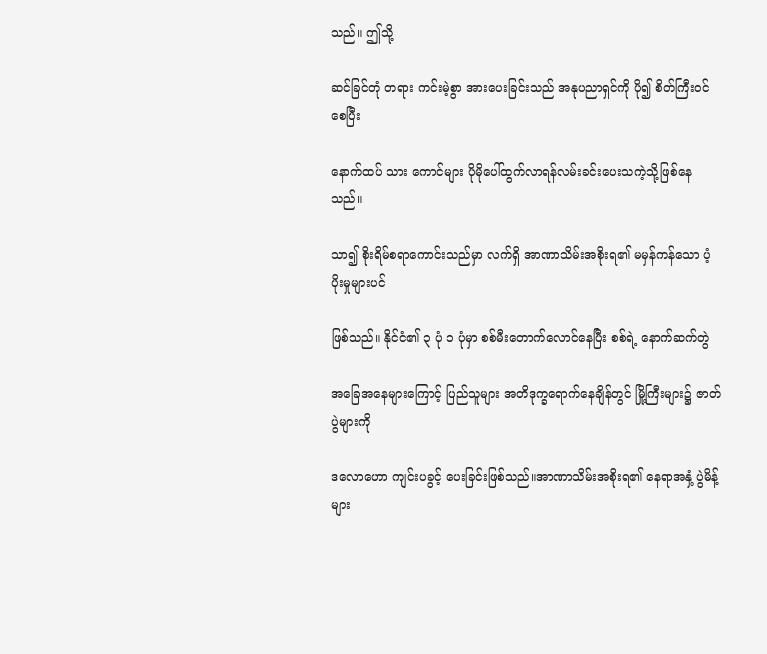သည်။ ဤသို့

ဆင်ခြင်တုံ တရား ကင်းမဲ့စွာ အားပေးခြင်းသည် အနုပညာရှင်ကို ပို၍ စိတ်ကြီးဝင်စေပြီး

နောက်ထပ် သား ကောင်များ ပိုမိုပေါ်ထွက်လာရန်လမ်းခင်းပေးသကဲ့သို့ဖြစ်နေသည်။

သာ၍ စိုးရိမ်စရာကောင်းသည်မှာ လက်ရှိ အာဏာသိမ်းအစိုးရ၏ မမှန်ကန်သော ပံ့ပိုးမှုများပင်

ဖြစ်သည်။ နိုင်ငံ၏ ၃ ပုံ ၁ ပုံမှာ စစ်မီးတောက်လောင်နေပြီး စစ်ရဲ့ နောက်ဆက်တွဲ

အခြေအနေများကြောင့် ပြည်သူများ အတိဒုက္ခရောက်နေချိန်တွင် မြို့ကြီးများ၌ ဇာတ်ပွဲများကို

ဒလောဟော ကျင်းပခွင့် ပေးခြင်းဖြစ်သည်။အာဏာသိမ်းအစိုးရ၏ နေရာအနှံ့ ပွဲမိန့်များ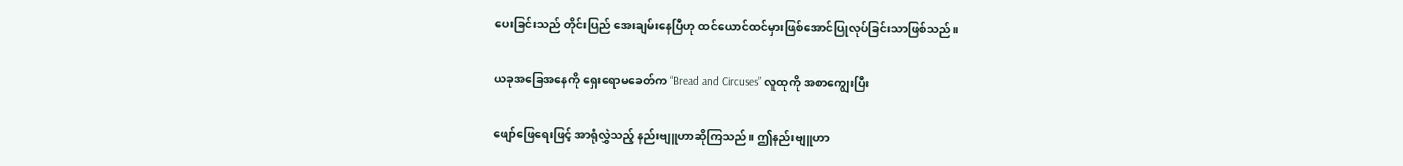ပေးခြင်းသည် တိုင်းပြည် အေးချမ်းနေပြီဟု ထင်ယောင်ထင်မှားဖြစ်အောင်ပြုလုပ်ခြင်းသာဖြစ်သည်။

ယခုအခြေအနေကို ရှေးရောမခေတ်က “Bread and Circuses” လူထုကို အစာကျွေးပြီး

ဖျော်ဖြေရေးဖြင့် အာရုံလွှဲသည့် နည်းဗျူဟာဆိုကြသည်။ ဤနည်းဗျူဟာ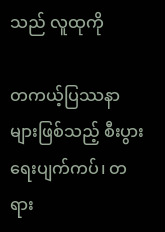သည် လူထုကို

တကယ့်ပြဿနာများဖြစ်သည့် စီးပွားရေးပျက်ကပ်၊ တရား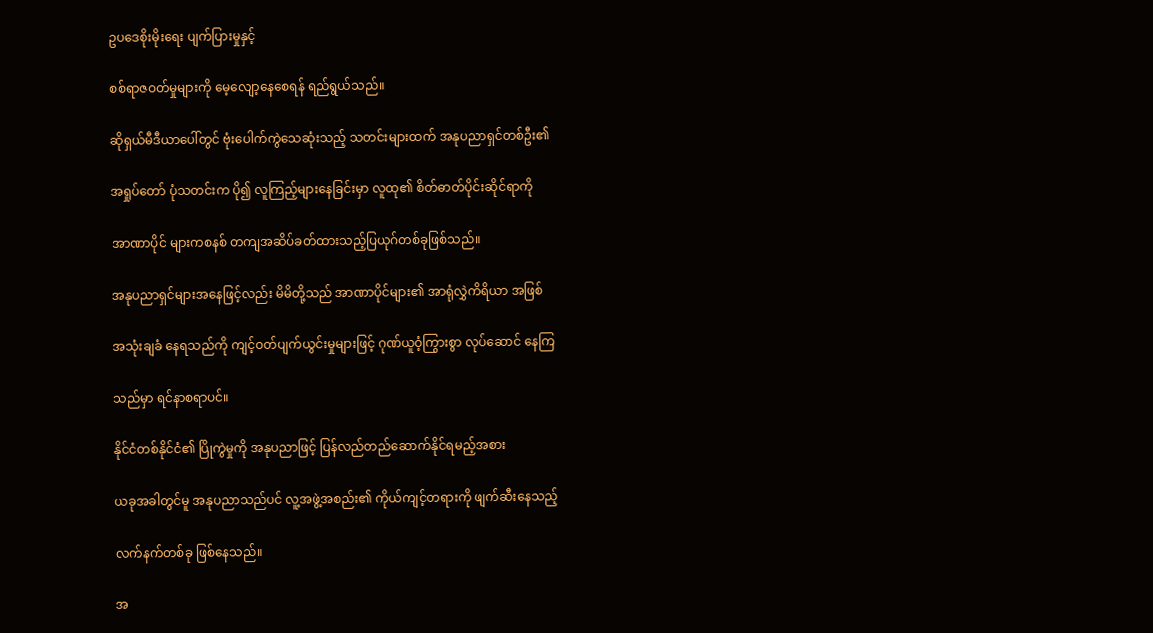ဥပဒေစိုးမိုးရေး ပျက်ပြားမှုနှင့်

စစ်ရာဇဝတ်မှုများကို မေ့လျော့နေစေရန် ရည်ရွယ်သည်။

ဆိုရှယ်မီဒီယာပေါ်တွင် ဗုံးပေါက်ကွဲသေဆုံးသည့် သတင်းများထက် အနုပညာရှင်တစ်ဦး၏

အရှုပ်တော် ပုံသတင်းက ပို၍ လူကြည့်များနေခြင်းမှာ လူထု၏ စိတ်ဓာတ်ပိုင်းဆိုင်ရာကို

အာဏာပိုင် များကစနစ် တကျအဆိပ်ခတ်ထားသည့်ပြယုဂ်တစ်ခုဖြစ်သည်။

အနုပညာရှင်များအနေဖြင့်လည်း မိမိတို့သည် အာဏာပိုင်များ၏ အာရုံလွှဲကိရိယာ အဖြစ်

အသုံးချခံ နေရသည်ကို ကျင့်ဝတ်ပျက်ယွင်းမှုများဖြင့် ဂုဏ်ယူဝံ့ကြွားစွာ လုပ်ဆောင် နေကြ

သည်မှာ ရင်နာစရာပင်။

နိုင်ငံတစ်နိုင်ငံ၏ ပြိုကွဲမှုကို အနုပညာဖြင့် ပြန်လည်တည်ဆောက်နိုင်ရမည့်အစား

ယခုအခါတွင်မူ အနုပညာသည်ပင် လူ့အဖွဲ့အစည်း၏ ကိုယ်ကျင့်တရားကို ဖျက်ဆီးနေသည့်

လက်နက်တစ်ခု ဖြစ်နေသည်။

အ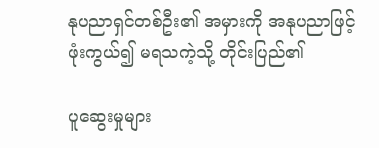နုပညာရှင်တစ်ဦး၏ အမှားကို အနုပညာဖြင့် ဖုံးကွယ်၍ မရသကဲ့သို့ တိုင်းပြည်၏

ပူဆွေးမှုများ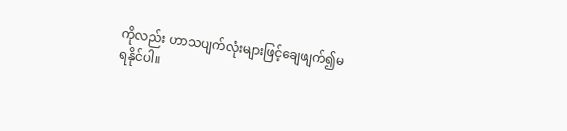ကိုလည်း ဟာသပျက်လုံးများဖြင့်ချေဖျက်၍မရနိုင်ပါ။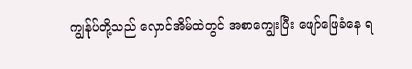ကျွန်ုပ်တို့သည် လှောင်အိမ်ထဲတွင် အစာကျွေးပြီး ဖျော်ဖြေခံနေ ရ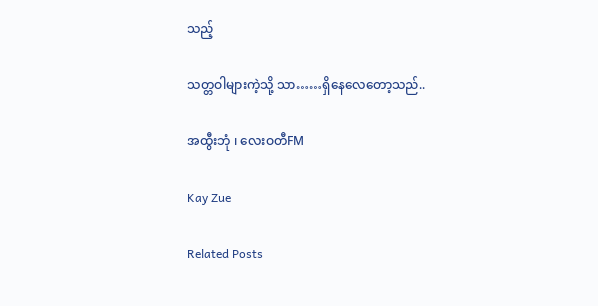သည့်

သတ္တဝါများကဲ့သို့ သာ……ရှိနေလေတော့သည်..

အထွီးဘုံ ၊ လေးဝတီFM

Kay Zue

Related Posts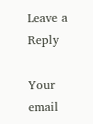Leave a Reply

Your email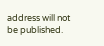address will not be published.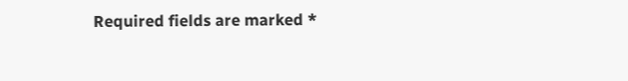Required fields are marked *